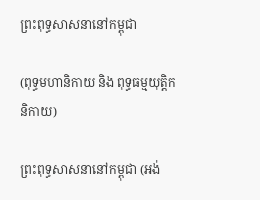ព្រះពុទ្ធសាសនានៅកម្ពុជា

(ពុទ្ធមហានិកាយ និង ពុទ្ធធម្មយុត្តិកនិកាយ)

ព្រះពុទ្ធសាសនានៅកម្ពុជា (អង់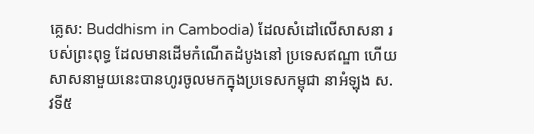គ្លេស: Buddhism in Cambodia) ដែលសំដៅលើសាសនា របស់ព្រះពុទ្ធ ដែលមានដើមកំណើតដំបូងនៅ ប្រទេសឥណ្ឌា ហើយសាសនាមួយនេះបានហូរចូលមកក្នុងប្រទេសកម្ពុជា នាអំឡុង ស.វទី៥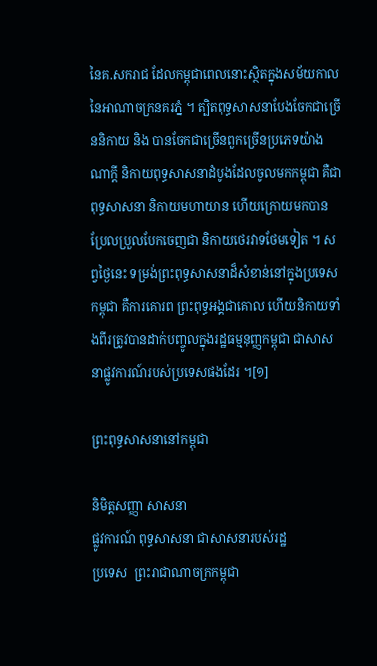នៃគ.សករាជ ដែលកម្ពុជាពេលនោះស្ថិតក្នុងសម័យកាល នៃអាណាចក្រនគរភ្នំ ។ ត្បិតពុទ្ធសាសនាបែងចែកជាច្រើននិកាយ និង បានចែកជាច្រើនពួកច្រើនប្រភេទយ៉ាងណាក្ដី និកាយពុទ្ធសាសនាដំបូងដែលចូលមកកម្ពុជា គឺជា ពុទ្ធសាសនា និកាយមហាយាន ហើយក្រោយមកបានប្រែលប្រួលបែកចេញជា និកាយថេរវាទថែមទៀត ។ សព្វថ្ងៃនេះ ទម្រង់ព្រះពុទ្ធសាសនាដ៏សំខាន់នៅក្នុងប្រទេសកម្ពុជា គឺការគោរព ព្រះពុទ្ធអង្គជាគោល ហើយនិកាយទាំងពីរត្រូវបានដាក់បញ្ចូលក្នុងរដ្ឋធម្មនុញ្ញកម្ពុជា ជាសាសនាផ្លូវការណ៍របស់ប្រទេសផងដែរ ។[១]

ព្រះពុទ្ធសាសនានៅកម្ពុជា

និមិត្តសញ្ញា សាសនា
ផ្លូវការណ៍ ពុទ្ធសាសនា ជាសាសនារបស់រដ្ឋ
ប្រទេស  ព្រះរាជាណាចក្រកម្ពុជា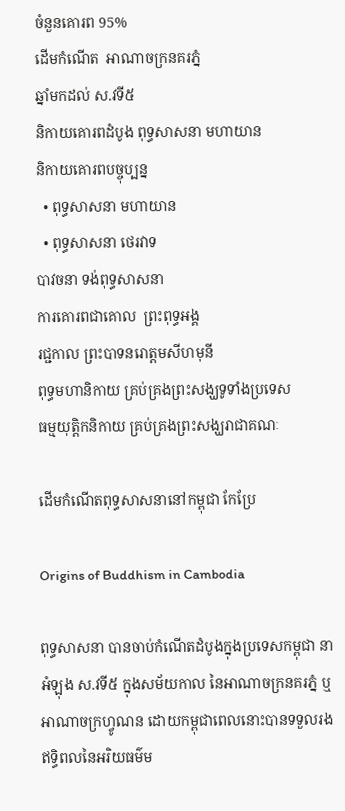ចំនួនគោរព 95%
ដើមកំណើត  អាណាចក្រនគរភ្នំ
ឆ្នាំមកដល់ ស.វទី៥
និកាយគោរពដំបូង ពុទ្ធសាសនា មហាយាន
និកាយគោរពបច្ចុប្បន្ន
  • ពុទ្ធសាសនា មហាយាន
  • ពុទ្ធសាសនា ថេរវាទ
បាវចនា ទង់ពុទ្ធសាសនា
ការគោរពជាគោល  ព្រះពុទ្ធអង្គ
រជ្ជកាល ព្រះបាទនរោត្តមសីហមុនី
ពុទ្ធមហានិកាយ គ្រប់គ្រងព្រះសង្ឃទូទាំងប្រទេស
ធម្មយុត្តិកនិកាយ គ្រប់គ្រងព្រះសង្ឃរាជាគណៈ

ដើមកំណើតពុទ្ធសាសនានៅកម្ពុជា កែប្រែ

Origins of Buddhism in Cambodia

ពុទ្ធសាសនា បានចាប់កំណើតដំបូងក្នុងប្រទេសកម្ពុជា នាអំឡុង ស.វទី៥ ក្នុងសម័យកាល នៃអាណាចក្រនគរភ្នំ ឬ អាណាចក្រហ្វូណន ដោយកម្ពុជាពេលនោះបានទទួលរងឥទ្ធិពលនៃអរិយធម៌ម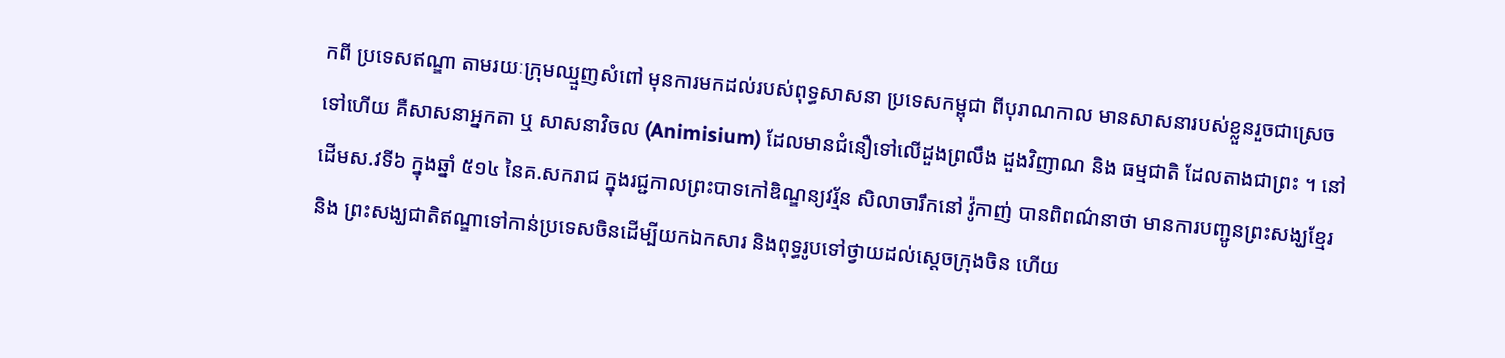កពី ប្រទេសឥណ្ឌា តាមរយៈក្រុមឈ្មួញសំពៅ មុនការមកដល់របស់ពុទ្ធសាសនា ប្រទេសកម្ពុជា ពីបុរាណកាល មានសាសនារបស់ខ្លួនរួចជាស្រេចទៅហើយ គឺសាសនាអ្នកតា ឬ សាសនាវិចល (Animisium) ដែលមានជំនឿទៅលើដួងព្រលឹង ដួងវិញាណ និង ធម្មជាតិ ដែលតាងជាព្រះ ។ នៅដើមស.វទី៦ ក្នុងឆ្នាំ ៥១៤ នៃគ.សករាជ ក្នុងរជ្ជកាលព្រះបាទកៅឌិណ្ឌន្យវរ្ម័ន សិលាចារឹកនៅ វ៉ូកាញ់ បានពិពណ៌នាថា មានការបញ្ជូនព្រះសង្ឃខ្មែរ និង ព្រះសង្ឃជាតិឥណ្ឌាទៅកាន់ប្រទេសចិនដើម្បីយកឯកសារ និងពុទ្ធរូបទៅថ្វាយដល់ស្ដេចក្រុងចិន ហើយ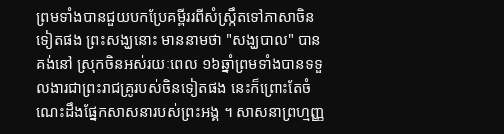ព្រមទាំងបានជួយបកប្រែគម្ពីររពីសំស្ក្រឹតទៅភាសាចិនទៀតផង ព្រះសង្ឃនោះ មាននាមថា "សង្ឃបាល" បានគង់នៅ ស្រុកចិនអស់រយៈពេល ១៦ឆ្នាំព្រមទាំងបានទទួលងារជាព្រះរាជគ្រូរបស់ចិនទៀតផង នេះក៏ព្រោះតែចំណេះដឹងផ្នែកសាសនារបស់ព្រះអង្គ ។ សាសនាព្រហ្មញ្ញ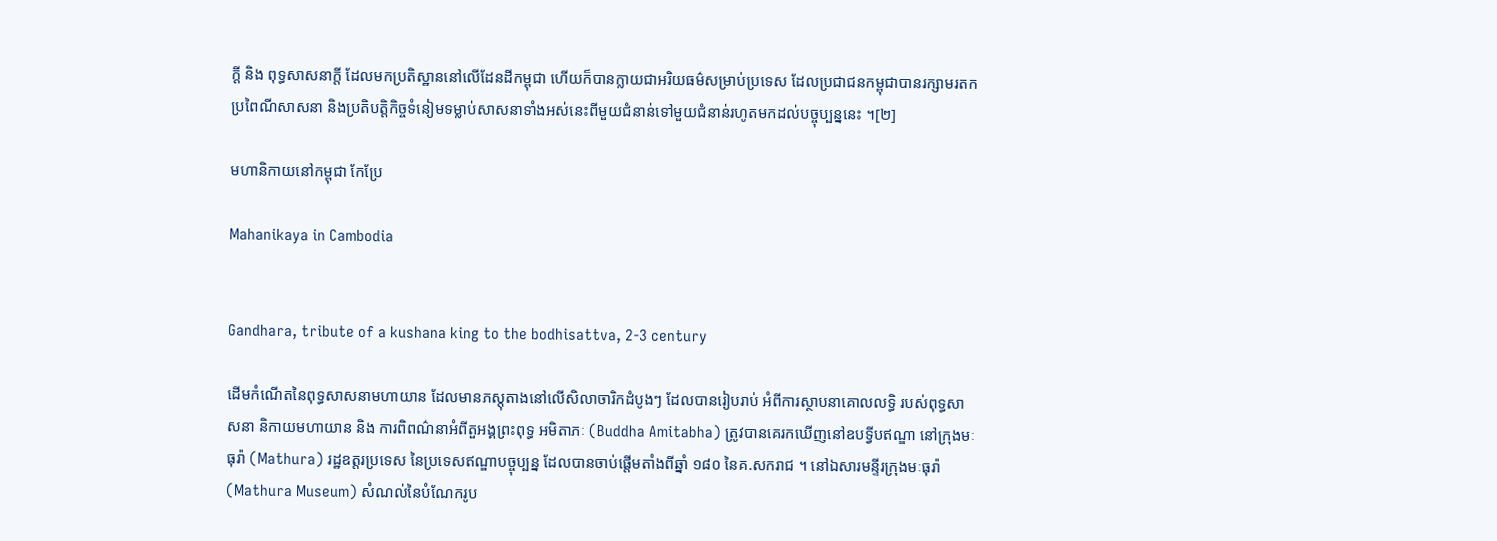ក្ដី និង ពុទ្ធសាសនាក្ដី ដែលមកប្រតិស្ឋាននៅលើដែនដីកម្ពុជា ហើយក៏បានក្លាយជាអរិយធម៌សម្រាប់ប្រទេស ដែលប្រជាជនកម្ពុជាបានរក្សាមរតកប្រពៃណីសាសនា និងប្រតិបត្តិកិច្ចទំនៀមទម្លាប់សាសនាទាំងអស់នេះពីមួយជំនាន់ទៅមួយជំនាន់រហូតមកដល់បច្ចុប្បន្ននេះ ។[២]

មហានិកាយនៅកម្ពុជា កែប្រែ

Mahanikaya in Cambodia


Gandhara, tribute of a kushana king to the bodhisattva, 2-3 century

ដើមកំណើតនៃពុទ្ធសាសនាមហាយាន ដែលមានភស្តុតាងនៅលើសិលាចារិកដំបូងៗ ដែលបានរៀបរាប់ អំពីការស្ថាបនាគោលលទ្ធិ របស់ពុទ្ធសាសនា និកាយមហាយាន និង ការពិពណ៌នាអំពីតួអង្គព្រះពុទ្ធ អមិតាភៈ (Buddha Amitabha) ត្រូវបានគេរកឃើញនៅឧបទ្វីបឥណ្ឌា នៅក្រុងមៈធុរ៉ា (Mathura) រដ្ឋឧត្តរប្រទេស នៃប្រទេសឥណ្ឌាបច្ចុប្បន្ន ដែលបានចាប់ផ្តើមតាំងពីឆ្នាំ ១៨០ នៃគ.សករាជ ។ នៅឯសារមន្ទីរក្រុងមៈធុរ៉ា (Mathura Museum) សំណល់នៃបំណែករូប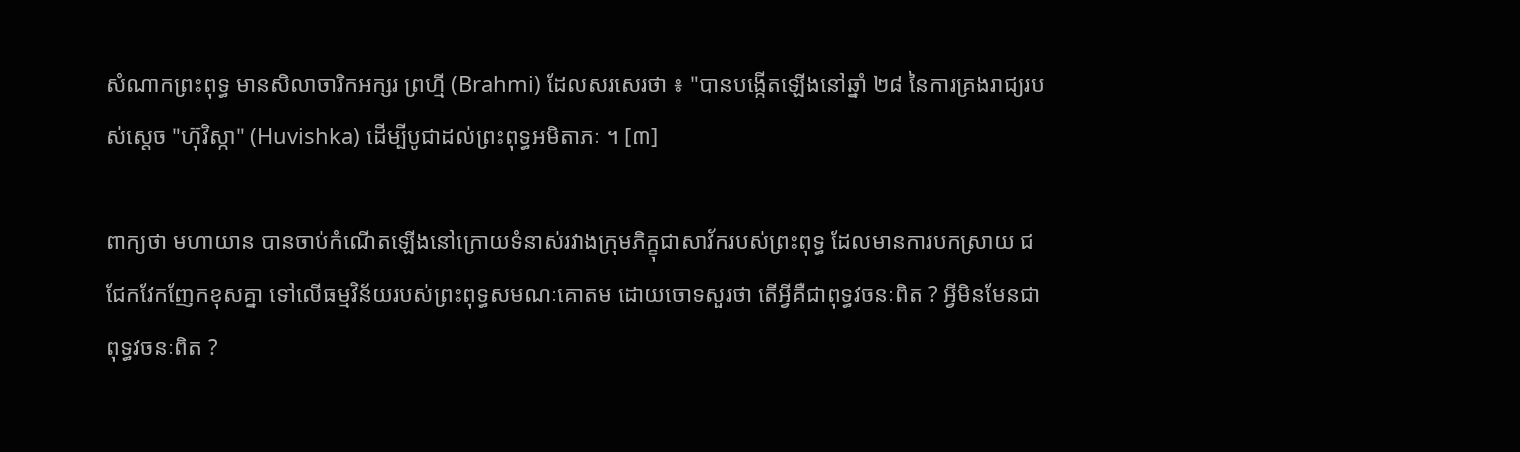សំណាកព្រះពុទ្ធ មានសិលាចារិកអក្សរ ព្រហ្មី (Brahmi) ដែលសរសេរថា ៖ "បានបង្កើតឡើងនៅឆ្នាំ ២៨ នៃការគ្រងរាជ្យរបស់ស្តេច "ហ៊ុវិស្កា" (Huvishka) ដើម្បីបូជាដល់ព្រះពុទ្ធអមិតាភៈ ។ [៣]

ពាក្យថា មហាយាន បានចាប់កំណើតឡើងនៅក្រោយទំនាស់រវាងក្រុមភិក្ខុជាសាវ័ករបស់ព្រះពុទ្ធ ដែលមានការបកស្រាយ ជជែកវែកញែកខុសគ្នា ទៅលើធម្មវិន័យរបស់ព្រះពុទ្ធសមណៈគោតម ដោយចោទសួរថា តើអ្វីគឺជាពុទ្ធវចនៈពិត ? អ្វីមិនមែនជាពុទ្ធវចនៈពិត ?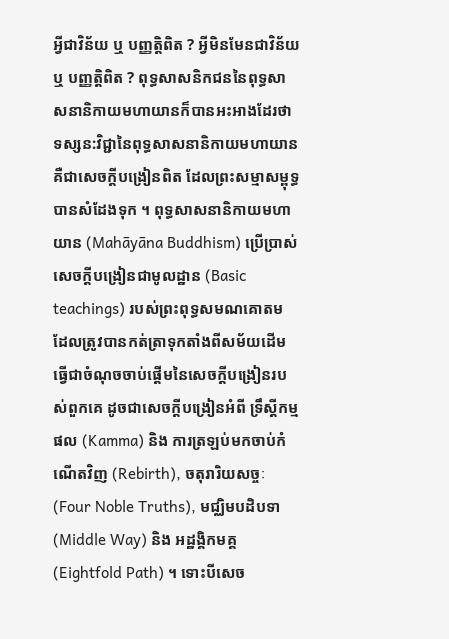អ្វីជាវិន័យ ឬ បញ្ញត្តិពិត ? អ្វីមិនមែនជាវិន័យ ឬ បញ្ញត្តិពិត ? ពុទ្ធសាសនិកជននៃពុទ្ធសាសនានិកាយមហាយានក៏បានអះអាងដែរថា ទស្សន:វិជ្ជានៃពុទ្ធសាសនានិកាយមហាយាន គឺជាសេចក្តីបង្រៀនពិត ដែលព្រះសម្មាសម្ពុទ្ធបានសំដែងទុក ។ ពុទ្ធសាសនានិកាយមហាយាន (Mahāyāna Buddhism) ប្រើប្រាស់សេចក្តីបង្រៀនជាមូលដ្ឋាន (Basic teachings) របស់ព្រះពុទ្ធសមណគោតម ដែលត្រូវបានកត់ត្រាទុកតាំងពីសម័យដើម ធ្វើជាចំណុចចាប់ផ្តើមនៃសេចក្តីបង្រៀនរបស់ពួកគេ ដូចជាសេចក្តីបង្រៀនអំពី ទ្រឹស្តីកម្មផល (Kamma) និង ការត្រឡប់មកចាប់កំណើតវិញ (Rebirth), ចតុរារិយសច្ចៈ (Four Noble Truths), មជ្ឈិមបដិបទា (Middle Way) និង អដ្ឋង្គិកមគ្គ (Eightfold Path) ។ ទោះបីសេច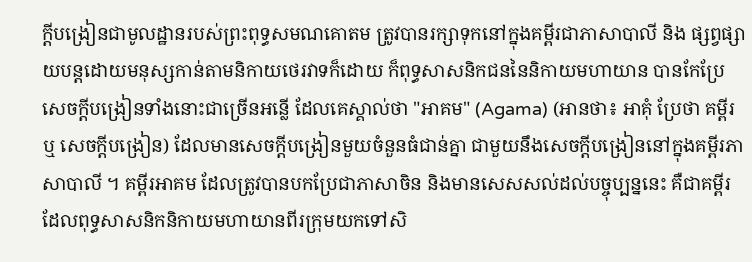ក្តីបង្រៀនជាមូលដ្ឋានរបស់ព្រះពុទ្ធសមណគោតម ត្រូវបានរក្សាទុកនៅក្នុងគម្ពីរជាភាសាបាលី និង ផ្សព្វផ្សាយបន្តដោយមនុស្សកាន់តាមនិកាយថេរវាទក៏ដោយ ក៏ពុទ្ធសាសនិកជននៃនិកាយមហាយាន បានកែប្រែសេចក្តីបង្រៀនទាំងនោះជាច្រើនអន្លើ ដែលគេស្គាល់ថា "អាគម" (Agama) (អានថា៖ អាគុំ ប្រែថា គម្ពីរ ឬ សេចក្តីបង្រៀន) ដែលមានសេចក្តីបង្រៀនមួយចំនួនធំជាន់គ្នា ជាមួយនឹងសេចក្តីបង្រៀននៅក្នុងគម្ពីរភាសាបាលី ។ គម្ពីរអាគម ដែលត្រូវបានបកប្រែជាភាសាចិន និងមានសេសសល់ដល់បច្ចុប្បន្ននេះ គឺជាគម្ពីរដែលពុទ្ធសាសនិកនិកាយមហាយានពីរក្រុមយកទៅសិ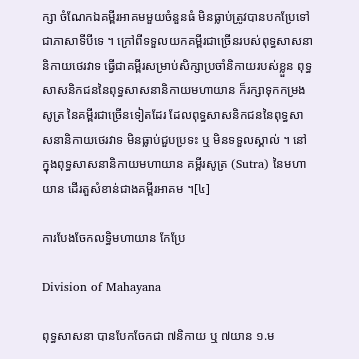ក្សា ចំណែកឯគម្ពីរអាគមមួយចំនួនធំ មិនធ្លាប់ត្រូវបានបកប្រែទៅជាភាសាទីបីទេ ។ ក្រៅពីទទួលយកគម្ពីរជាច្រើនរបស់ពុទ្ធសាសនានិកាយថេរវាទ ធ្វើជាគម្ពីរសម្រាប់សិក្សាប្រចាំនិកាយរបស់ខ្លួន ពុទ្ធសាសនិកជននៃពុទ្ធសាសនានិកាយមហាយាន ក៏រក្សាទុកកម្រងសូត្រ នៃគម្ពីរជាច្រើនទៀតដែរ ដែលពុទ្ធសាសនិកជននៃពុទ្ធសាសនានិកាយថេរវាទ មិនធ្លាប់ជួបប្រទះ ឬ មិនទទួលស្គាល់ ។ នៅក្នុងពុទ្ធសាសនានិកាយមហាយាន គម្ពីរសូត្រ (Sutra) នៃមហាយាន ដើរតួសំខាន់ជាងគម្ពីរអាគម ។[៤]

ការបែងចែកលទ្ធិមហាយាន កែប្រែ

Division of Mahayana

ពុទ្ធសាសនា បានបែកចែកជា ៧និកាយ ឬ ៧យាន ១.ម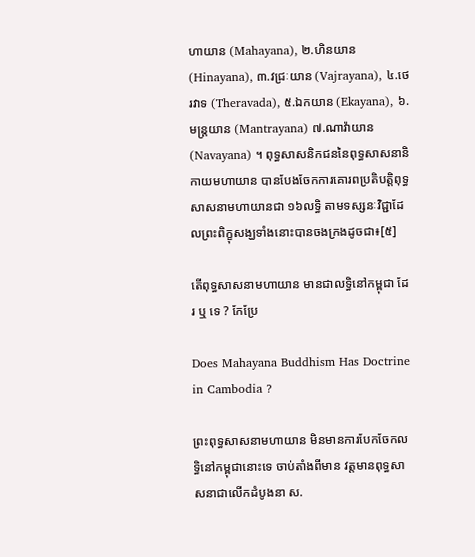ហាយាន (Mahayana), ២.ហិនយាន (Hinayana), ៣.វជ្រៈយាន (Vajrayana), ៤.ថេរវាទ (Theravada), ៥.ឯកយាន (Ekayana), ៦.មន្ត្រយាន (Mantrayana) ៧.ណាវ៉ាយាន (Navayana) ។ ពុទ្ធសាសនិកជននៃពុទ្ធសាសនានិកាយមហាយាន បានបែងចែកការគោរពប្រតិបត្តិពុទ្ធសាសនាមហាយានជា ១៦លទ្ធិ តាមទស្សនៈវិជ្ជាដែលព្រះពិក្ខុសង្ឃទាំងនោះបានចងក្រងដូចជា៖[៥]

តើពុទ្ធសាសនាមហាយាន មានជាលទ្ធិនៅកម្ពុជា ដែរ ឬ ទេ ? កែប្រែ

Does Mahayana Buddhism Has Doctrine in Cambodia ?

ព្រះពុទ្ធសាសនាមហាយាន មិនមានការបែកចែកលទ្ធិនៅកម្ពុជានោះទេ ចាប់តាំងពីមាន វត្តមានពុទ្ធសាសនាជាលើកដំបូងនា ស.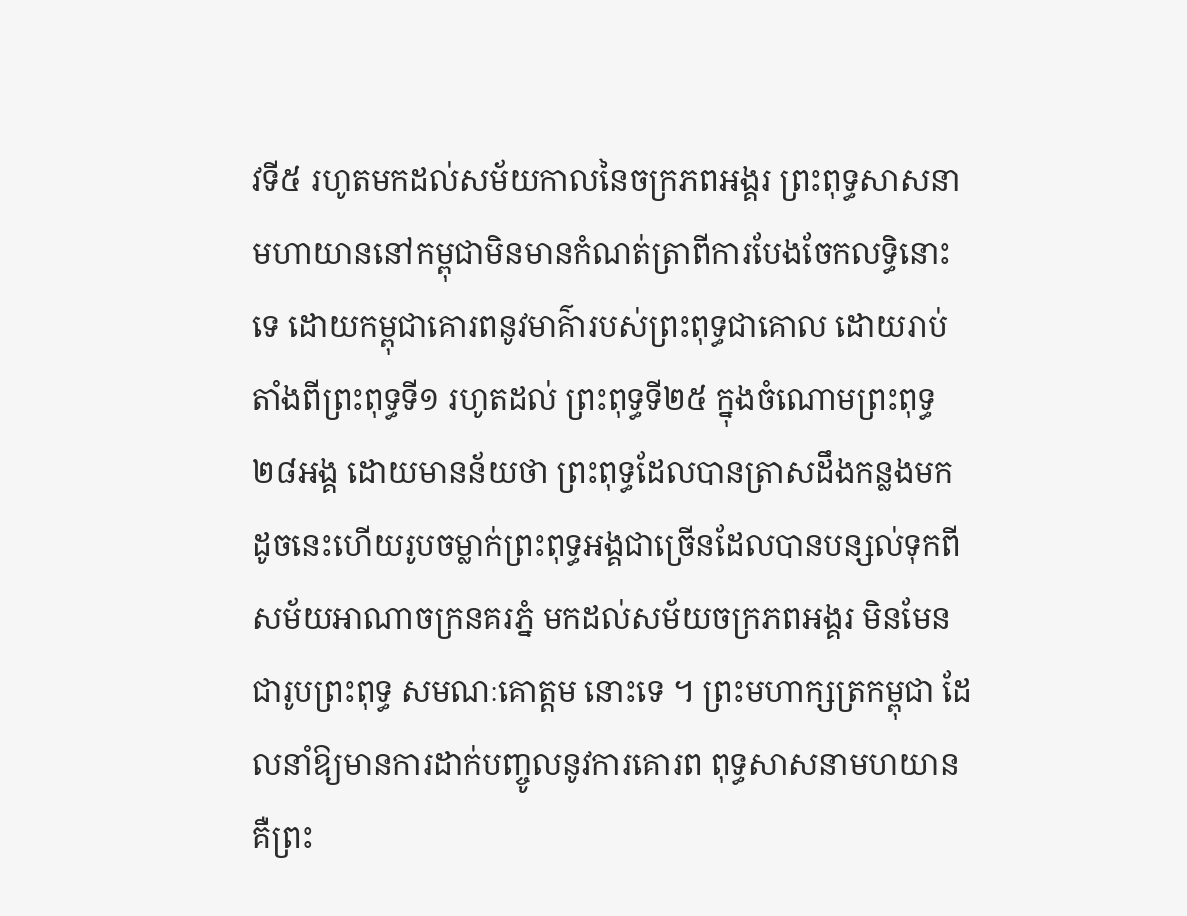វទី៥ រហូតមកដល់សម័យកាលនៃចក្រភពអង្គរ ព្រះពុទ្ធសាសនាមហាយាននៅកម្ពុជាមិនមានកំណត់ត្រាពីការបែងចែកលទ្ធិនោះទេ ដោយកម្ពុជាគោរពនូវមាគ៌ារបស់ព្រះពុទ្ធជាគោល ដោយរាប់តាំងពីព្រះពុទ្ធទី១ រហូតដល់ ព្រះពុទ្ធទី២៥ ក្នុងចំណោមព្រះពុទ្ធ ២៨អង្គ ដោយមានន័យថា ព្រះពុទ្ធដែលបានត្រាសដឹងកន្លងមក ដូចនេះហើយរូបចម្លាក់ព្រះពុទ្ធអង្គជាច្រើនដែលបានបន្សល់ទុកពី សម័យអាណាចក្រនគរភ្នំ មកដល់សម័យចក្រភពអង្គរ មិនមែនជារូបព្រះពុទ្ធ សមណៈគោត្តម នោះទេ ។ ព្រះមហាក្សត្រកម្ពុជា ដែលនាំឱ្យមានការដាក់បញ្ចូលនូវការគោរព ពុទ្ធសាសនាមហយាន គឺព្រះ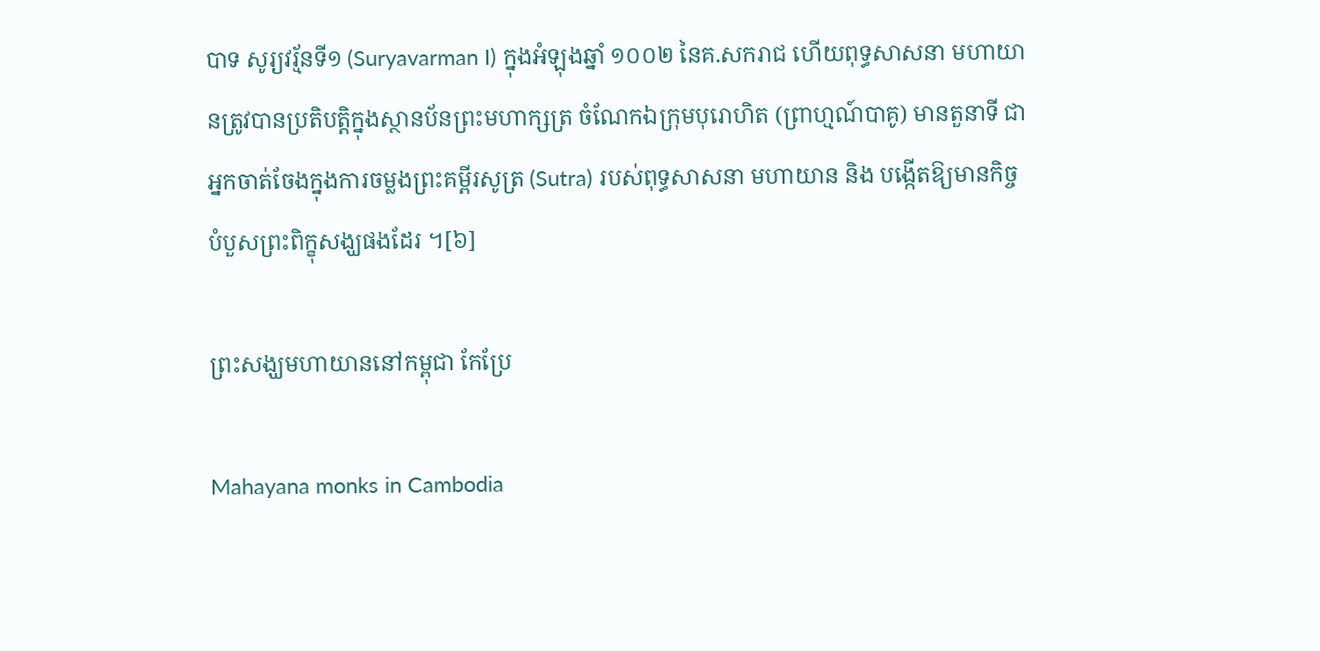បាទ សូរ្យវរ្ម័នទី១ (Suryavarman I) ក្នុងអំឡុងឆ្នាំ ១០០២ នៃគ.សករាជ ហើយពុទ្ធសាសនា មហាយានត្រូវបានប្រតិបត្តិក្នុងស្ថានប័នព្រះមហាក្សត្រ ចំណែកឯក្រុមបុរោហិត (ព្រាហ្មណ៍បាគូ) មានតួនាទី ជាអ្នកចាត់ចែងក្នុងការចម្លងព្រះគម្ពីរសូត្រ (Sutra) របស់ពុទ្ធសាសនា មហាយាន និង បង្កើតឱ្យមានកិច្ចបំបួសព្រះពិក្ខុសង្ឃផងដែរ ។[៦]

ព្រះសង្ឃមហាយាននៅកម្ពុជា កែប្រែ

Mahayana monks in Cambodia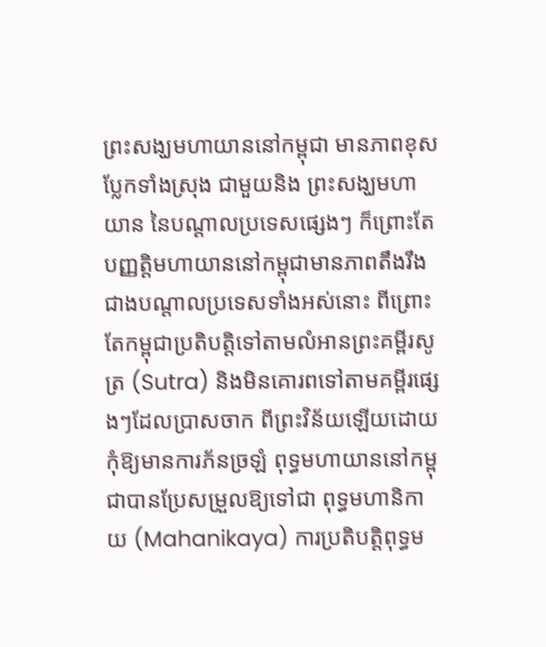ព្រះសង្ឃមហាយាននៅកម្ពុជា មានភាពខុសប្លែកទាំងស្រុង ជាមួយនិង ព្រះសង្ឃមហាយាន នៃបណ្ដាលប្រទេសផ្សេងៗ ក៏ព្រោះតែបញ្ញត្តិមហាយាននៅកម្ពុជាមានភាពតឹងរឹងជាងបណ្ដាលប្រទេសទាំងអស់នោះ ពីព្រោះតែកម្ពុជាប្រតិបត្តិទៅតាមលំអានព្រះគម្ពីរសូត្រ (Sutra) និងមិនគោរពទៅតាមគម្ពីរផ្សេងៗដែលប្រាសចាក ពីព្រះវិន័យឡើយដោយកុំឱ្យមានការភ័នច្រឡំ ពុទ្ធមហាយាននៅកម្ពុជាបានប្រែសម្រួលឱ្យទៅជា ពុទ្ធមហានិកាយ (Mahanikaya) ការប្រតិបត្តិពុទ្ធម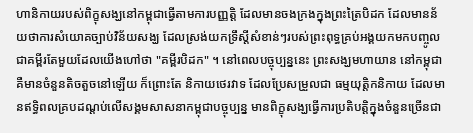ហានិកាយរបស់ពិក្ខុសង្ឃនៅកម្ពុជាធ្វើតាមការបញ្ញត្តិ ដែលមានចងក្រងក្នុងព្រះត្រៃបិដក ដែលមានន័យថាការសំយោគច្បាប់វិន័យសង្ឃ ដែលស្រង់យកទ្រឹស្ដីសំខាន់ៗរបស់ព្រះពុទ្ធគ្រប់អង្គយកមកបញ្ចូលជាគម្ពីរតែមួយដែលយើងហៅថា "គម្ពីរបិដក" ។ នៅពេលបច្ចុប្បន្ននេះ ព្រះសង្ឃមហាយាន នៅកម្ពុជាគឺមានចំនួនតិចតួចនៅឡើយ ក៏ព្រោះតែ និកាយថេរវាទ ដែលប្រែសម្រួលជា ធម្មយុត្តិកនិកាយ ដែលមានឥទ្ធិពលគ្របដណ្ដប់លើសង្គមសាសនាកម្ពុជាបច្ចុប្បន្ន មានពិក្ខុសង្ឃធ្វើការប្រតិបត្តិក្នុងចំនួនច្រើនជា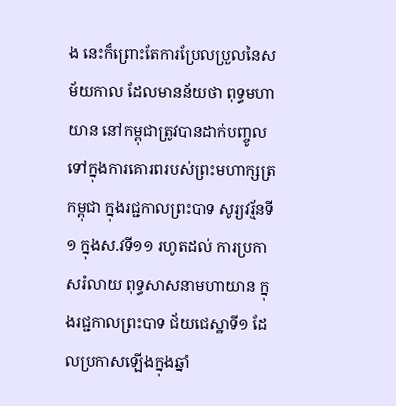ង នេះក៏ព្រោះតែការប្រែលប្រួលនៃសម័យកាល ដែលមានន័យថា ពុទ្ធមហាយាន នៅកម្ពុជាត្រូវបានដាក់បញ្ចូលទៅក្នុងការគោរពរបស់ព្រះមហាក្សត្រកម្ពុជា ក្នុងរជ្ជកាលព្រះបាទ សូរ្យវរ្ម័នទី១ ក្នុងស.វទី១១ រហូតដល់ ការប្រកាសរំលាយ ពុទ្ធសាសនាមហាយាន ក្នុងរជ្ជកាលព្រះបាទ ជ័យជេស្ឋាទី១ ដែលប្រកាសឡើងក្នុងឆ្នាំ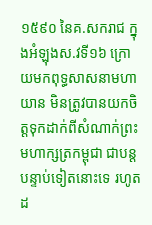១៥៩០ នៃគ.សករាជ ក្នុងអំឡុងស.វទី១៦ ក្រោយមកពុទ្ធសាសនាមហាយាន មិនត្រូវបានយកចិត្តទុកដាក់ពីសំណាក់ព្រះមហាក្សត្រកម្ពុជា ជាបន្តបន្ទាប់ទៀតនោះទេ រហូតដ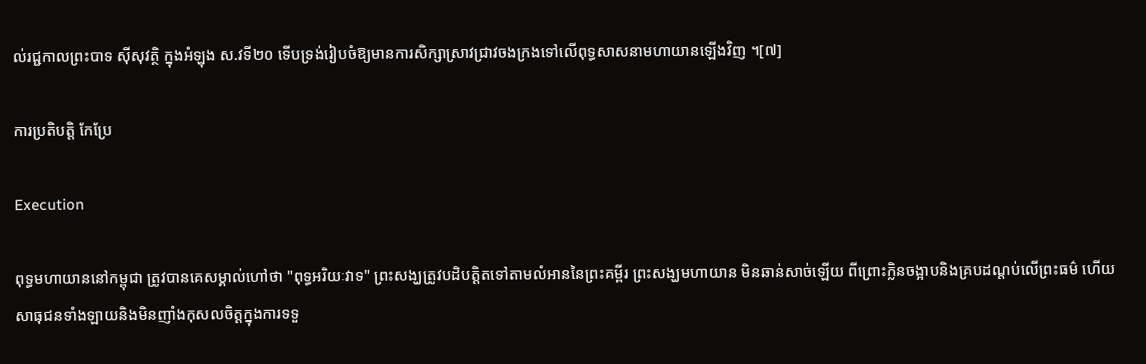ល់រជ្ជកាលព្រះបាទ សុីសុវត្ថិ ក្នុងអំឡុង ស.វទី២០ ទើបទ្រង់រៀបចំឱ្យមានការសិក្សាស្រាវជ្រាវចងក្រងទៅលើពុទ្ធសាសនាមហាយានឡើងវិញ ។[៧]

ការប្រតិបត្តិ កែប្រែ

Execution

ពុទ្ធមហាយាននៅកម្ពុជា ត្រូវបានគេសម្គាល់ហៅថា "ពុទ្ធអរិយៈវាទ" ព្រះសង្ឃត្រូវបដិបត្តិតទៅតាមលំអាននៃព្រះគម្ពីរ ព្រះសង្ឃមហាយាន មិនឆាន់សាច់ឡើយ ពីព្រោះក្លិនចង្អាបនិងគ្របដណ្ដប់លើព្រះធម៌ ហើយសាធុជនទាំងឡាយនិងមិនញាំងកុសលចិត្តក្នុងការទទួ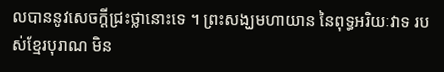លបាននូវសេចក្ដីជ្រះថ្លានោះទេ ។ ព្រះសង្ឃមហាយាន នៃពុទ្ធអរិយៈវាទ របស់ខ្មែរបុរាណ មិន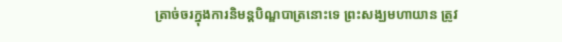ត្រាច់ចរក្នុងការនិមន្តបិណ្ឌបាត្រនោះទេ ព្រះសង្ឃមហាយាន ត្រូវ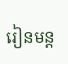រៀនមន្ត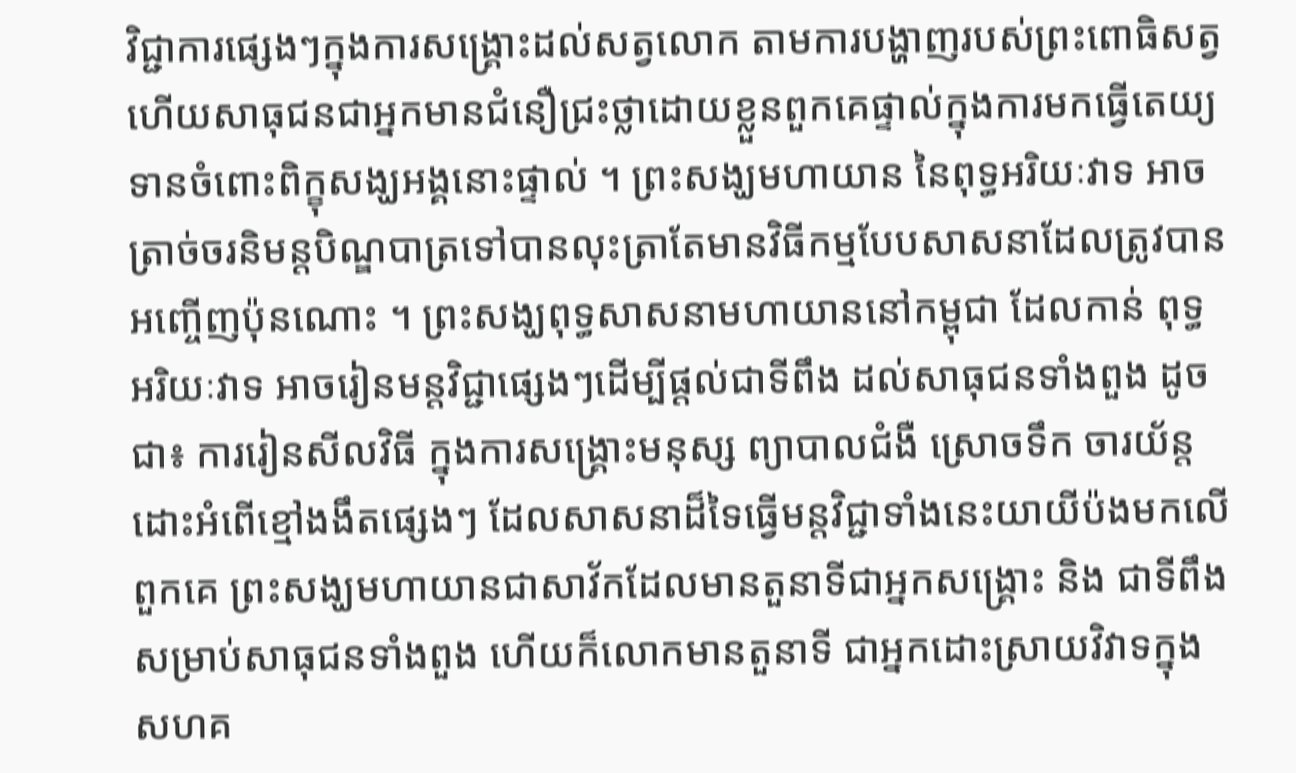វិជ្ជាការផ្សេងៗក្នុងការសង្គ្រោះដល់សត្វលោក តាមការបង្ហាញរបស់ព្រះពោធិសត្វ ហើយសាធុជនជាអ្នកមានជំនឿជ្រះថ្លាដោយខ្លួនពួកគេផ្ទាល់ក្នុងការមកធ្វើតេយ្យទានចំពោះពិក្ខុសង្ឃអង្គនោះផ្ទាល់ ។ ព្រះសង្ឃមហាយាន នៃពុទ្ធអរិយៈវាទ អាចត្រាច់ចរនិមន្តបិណ្ឌបាត្រទៅបានលុះត្រាតែមានវិធីកម្មបែបសាសនាដែលត្រូវបានអញ្ចើញប៉ុនណោះ ។ ព្រះសង្ឃពុទ្ធសាសនាមហាយាននៅកម្ពុជា ដែលកាន់ ពុទ្ធអរិយៈវាទ អាចរៀនមន្តវិជ្ជាផ្សេងៗដើម្បីផ្ដល់ជាទីពឹង ដល់សាធុជនទាំងពួង ដូចជា៖ ការរៀនសីលវិធី ក្នុងការសង្គ្រោះមនុស្ស ព្យាបាលជំងឺ ស្រោចទឹក ចារយ័ន្ត ដោះអំពើខ្មៅងងឹតផ្សេងៗ ដែលសាសនាដ៏ទៃធ្វើមន្តវិជ្ជាទាំងនេះយាយីប៉ងមកលើពួកគេ ព្រះសង្ឃមហាយានជាសាវ័កដែលមានតួនាទីជាអ្នកសង្គ្រោះ និង ជាទីពឹងសម្រាប់សាធុជនទាំងពួង ហើយក៏លោកមានតួនាទី ជាអ្នកដោះស្រាយវិវាទក្នុងសហគ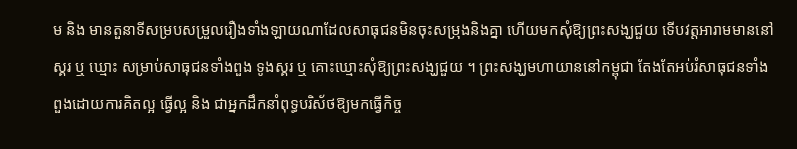ម និង មានតួនាទីសម្របសម្រួលរឿងទាំងឡាយណាដែលសាធុជនមិនចុះសម្រុងនិងគ្នា ហើយមកសុំឱ្យព្រះសង្ឃជួយ ទើបវត្តអារាមមាននៅស្គរ ឬ ឃ្មោះ សម្រាប់សាធុជនទាំងពួង ទូងស្គរ ឬ គោះឃ្មោះសុំឱ្យព្រះសង្ឃជួយ ។ ព្រះសង្ឃមហាយាននៅកម្ពុជា តែងតែអប់រំសាធុជនទាំងពួងដោយការគិតល្អ ធ្វើល្អ និង ជាអ្នកដឹកនាំពុទ្ធបរិស័ថឱ្យមកធ្វើកិច្ច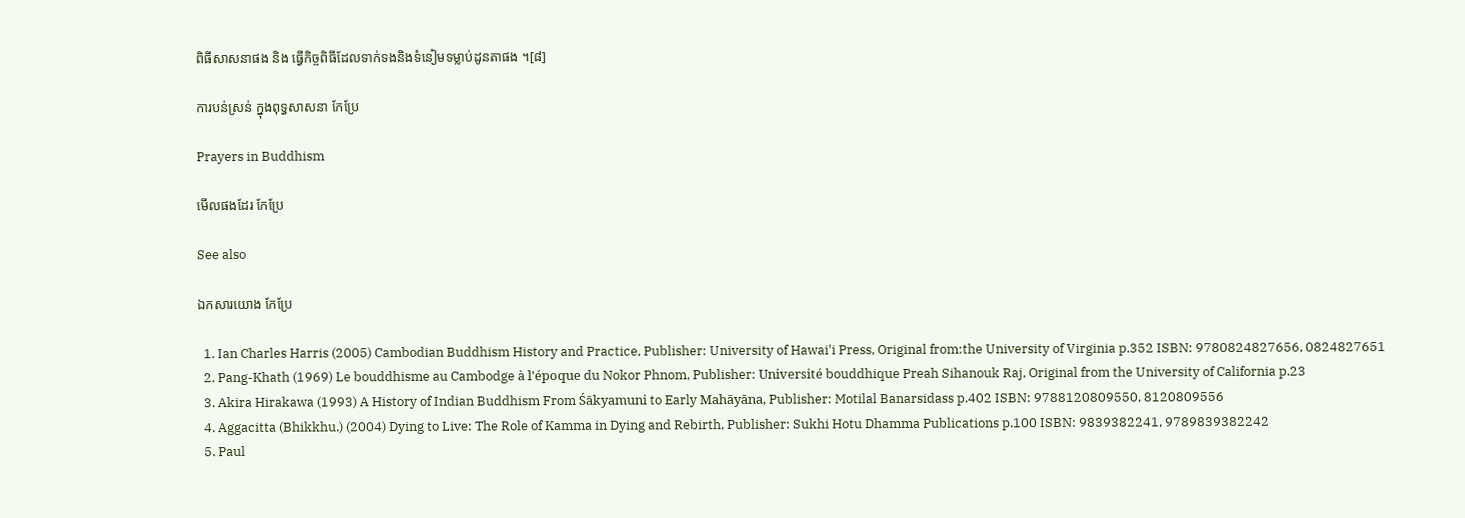ពិធីសាសនាផង និង ធ្វើកិច្ចពិធីដែលទាក់ទងនិងទំនៀមទម្លាប់ដូនតាផង ។[៨]

ការបន់ស្រន់ ក្នុងពុទ្ធសាសនា កែប្រែ

Prayers in Buddhism

មើលផងដែរ កែប្រែ

See also

ឯកសារយោង កែប្រែ

  1. Ian Charles Harris (2005) Cambodian Buddhism History and Practice, Publisher: University of Hawai'i Press, Original from:the University of Virginia p.352 ISBN: 9780824827656, 0824827651
  2. Pang-Khath (1969) Le bouddhisme au Cambodge à l'époque du Nokor Phnom, Publisher: Université bouddhique Preah Sihanouk Raj, Original from the University of California p.23
  3. Akira Hirakawa (1993) A History of Indian Buddhism From Śākyamuni to Early Mahāyāna, Publisher: Motilal Banarsidass p.402 ISBN: 9788120809550, 8120809556
  4. Aggacitta (Bhikkhu.) (2004) Dying to Live: The Role of Kamma in Dying and Rebirth, Publisher: Sukhi Hotu Dhamma Publications p.100 ISBN: 9839382241, 9789839382242
  5. Paul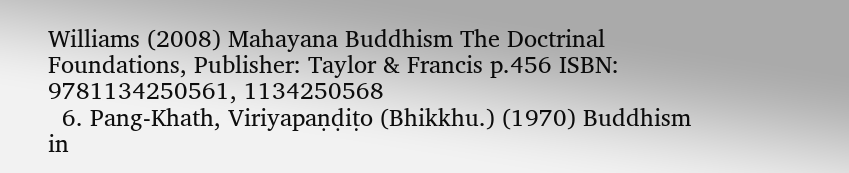Williams (2008) Mahayana Buddhism The Doctrinal Foundations, Publisher: Taylor & Francis p.456 ISBN: 9781134250561, 1134250568
  6. Pang-Khath, Viriyapaṇḍiṭo (Bhikkhu.) (1970) Buddhism in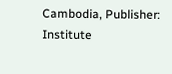Cambodia, Publisher: Institute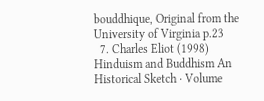bouddhique, Original from the University of Virginia p.23
  7. Charles Eliot (1998) Hinduism and Buddhism An Historical Sketch · Volume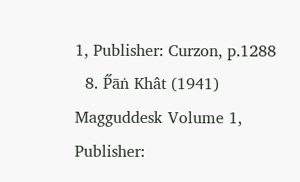1, Publisher: Curzon, p.1288
  8. P̋āṅ Khât (1941) Magguddesk Volume 1, Publisher: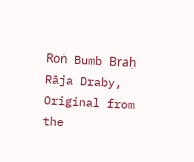Roṅ Bumb Braḥ Rāja Draby, Original from the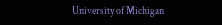University of Michigan